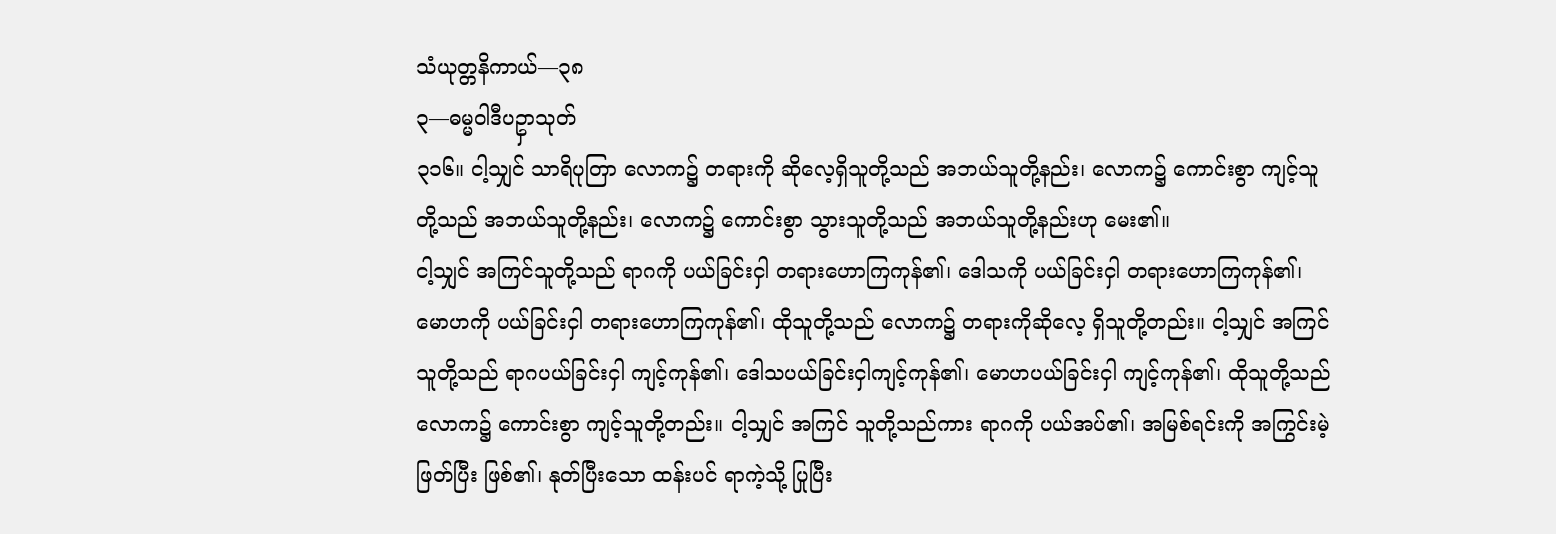သံယုတ္တနိကာယ်—၃၈
၃—ဓမ္မဝါဒီပဥှာသုတ်
၃၁၆။ ငါ့သျှင် သာရိပုတြာ လောက၌ တရားကို ဆိုလေ့ရှိသူတို့သည် အဘယ်သူတို့နည်း၊ လောက၌ ကောင်းစွာ ကျင့်သူတို့သည် အဘယ်သူတို့နည်း၊ လောက၌ ကောင်းစွာ သွားသူတို့သည် အဘယ်သူတို့နည်းဟု မေး၏။
ငါ့သျှင် အကြင်သူတို့သည် ရာဂကို ပယ်ခြင်းငှါ တရားဟောကြကုန်၏၊ ဒေါသကို ပယ်ခြင်းငှါ တရားဟောကြကုန်၏၊ မောဟကို ပယ်ခြင်းငှါ တရားဟောကြကုန်၏၊ ထိုသူတို့သည် လောက၌ တရားကိုဆိုလေ့ ရှိသူတို့တည်း။ ငါ့သျှင် အကြင်သူတို့သည် ရာဂပယ်ခြင်းငှါ ကျင့်ကုန်၏၊ ဒေါသပယ်ခြင်းငှါကျင့်ကုန်၏၊ မောဟပယ်ခြင်းငှါ ကျင့်ကုန်၏၊ ထိုသူတို့သည် လောက၌ ကောင်းစွာ ကျင့်သူတို့တည်း။ ငါ့သျှင် အကြင် သူတို့သည်ကား ရာဂကို ပယ်အပ်၏၊ အမြစ်ရင်းကို အကြွင်းမဲ့ ဖြတ်ပြီး ဖြစ်၏၊ နုတ်ပြီးသော ထန်းပင် ရာကဲ့သို့ ပြုပြီး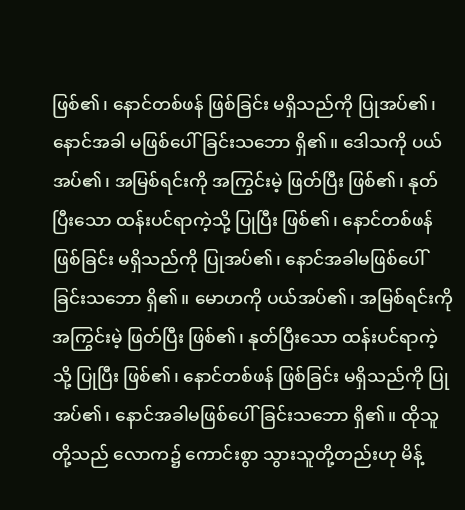ဖြစ်၏၊ နောင်တစ်ဖန် ဖြစ်ခြင်း မရှိသည်ကို ပြုအပ်၏၊ နောင်အခါ မဖြစ်ပေါ်ခြင်းသဘော ရှိ၏။ ဒေါသကို ပယ်အပ်၏၊ အမြစ်ရင်းကို အကြွင်းမဲ့ ဖြတ်ပြီး ဖြစ်၏၊ နုတ်ပြီးသော ထန်းပင်ရာကဲ့သို့ ပြုပြီး ဖြစ်၏၊ နောင်တစ်ဖန် ဖြစ်ခြင်း မရှိသည်ကို ပြုအပ်၏၊ နောင်အခါမဖြစ်ပေါ်ခြင်းသဘော ရှိ၏။ မောဟကို ပယ်အပ်၏၊ အမြစ်ရင်းကို အကြွင်းမဲ့ ဖြတ်ပြီး ဖြစ်၏၊ နုတ်ပြီးသော ထန်းပင်ရာကဲ့သို့ ပြုပြီး ဖြစ်၏၊ နောင်တစ်ဖန် ဖြစ်ခြင်း မရှိသည်ကို ပြုအပ်၏၊ နောင်အခါမဖြစ်ပေါ်ခြင်းသဘော ရှိ၏။ ထိုသူတို့သည် လောက၌ ကောင်းစွာ သွားသူတို့တည်းဟု မိန့်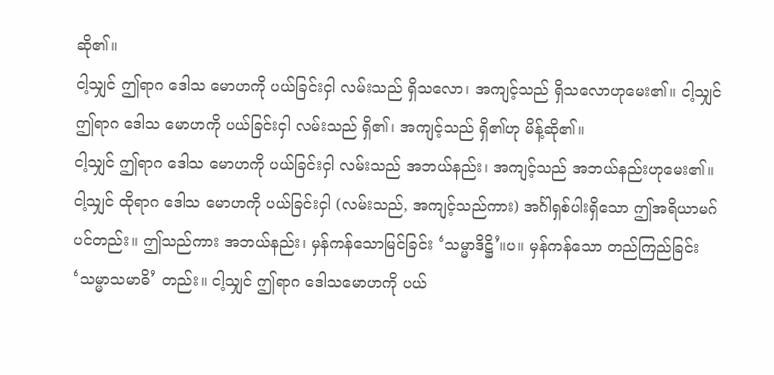ဆို၏။
ငါ့သျှင် ဤရာဂ ဒေါသ မောဟကို ပယ်ခြင်းငှါ လမ်းသည် ရှိသလော၊ အကျင့်သည် ရှိသလောဟုမေး၏။ ငါ့သျှင် ဤရာဂ ဒေါသ မောဟကို ပယ်ခြင်းငှါ လမ်းသည် ရှိ၏၊ အကျင့်သည် ရှိ၏ဟု မိန့်ဆို၏။
ငါ့သျှင် ဤရာဂ ဒေါသ မောဟကို ပယ်ခြင်းငှါ လမ်းသည် အဘယ်နည်း၊ အကျင့်သည် အဘယ်နည်းဟုမေး၏။ ငါ့သျှင် ထိုရာဂ ဒေါသ မောဟကို ပယ်ခြင်းငှါ (လမ်းသည်, အကျင့်သည်ကား) အင်္ဂါရှစ်ပါးရှိသော ဤအရိယာမဂ်ပင်တည်း။ ဤသည်ကား အဘယ်နည်း၊ မှန်ကန်သောမြင်ခြင်း ‘သမ္မာဒိဋ္ဌိ’။ပ။ မှန်ကန်သော တည်ကြည်ခြင်း ‘သမ္မာသမာဓိ’ တည်း။ ငါ့သျှင် ဤရာဂ ဒေါသမောဟကို ပယ်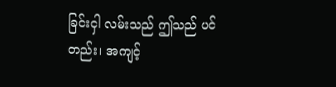ခြင်းငှါ လမ်းသည် ဤသည် ပင်တည်း၊ အကျင့်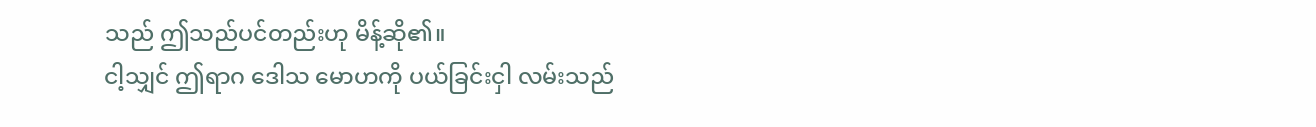သည် ဤသည်ပင်တည်းဟု မိန့်ဆို၏။
ငါ့သျှင် ဤရာဂ ဒေါသ မောဟကို ပယ်ခြင်းငှါ လမ်းသည်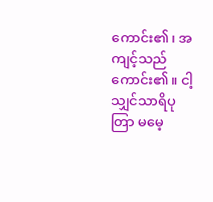ကောင်း၏၊ အကျင့်သည် ကောင်း၏။ ငါ့သျှင်သာရိပုတြာ မမေ့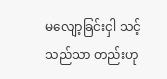မလျော့ခြင်းငှါ သင့်သည်သာ တည်းဟု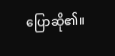ပြောဆို၏။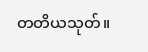တတိယသုတ်။